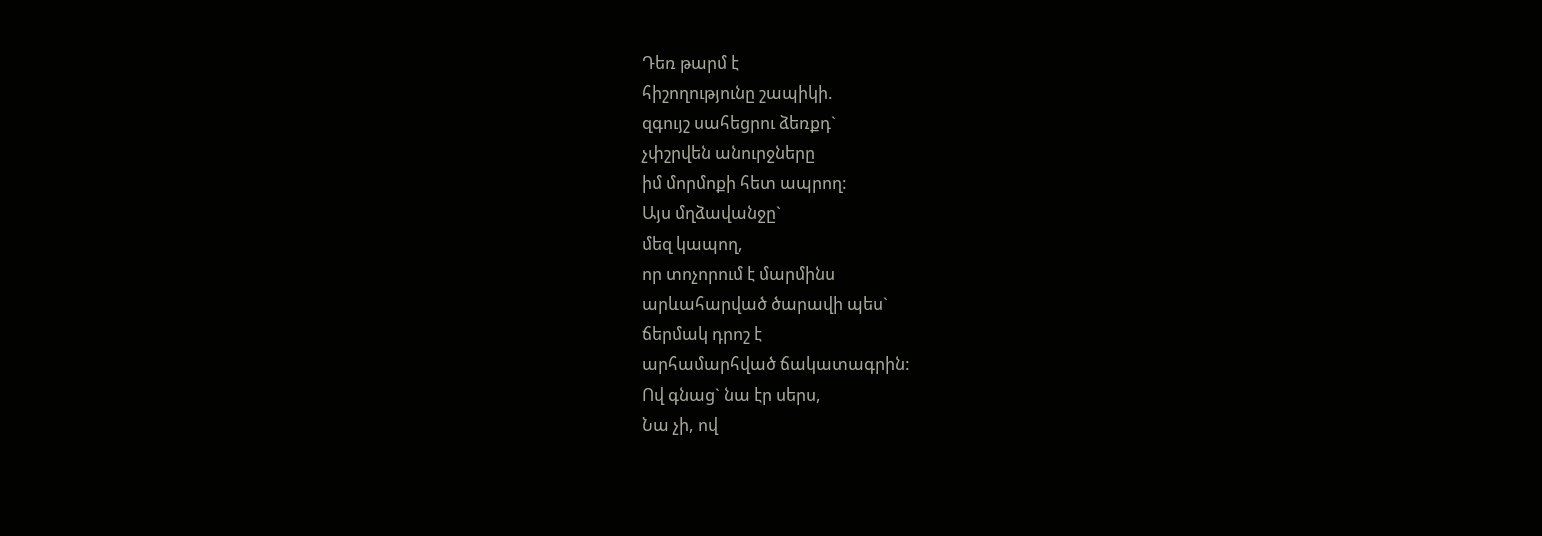Դեռ թարմ է
հիշողությունը շապիկի.
զգույշ սահեցրու ձեռքդ`
չփշրվեն անուրջները
իմ մորմոքի հետ ապրող:
Այս մղձավանջը`
մեզ կապող,
որ տոչորում է մարմինս
արևահարված ծարավի պես`
ճերմակ դրոշ է
արհամարհված ճակատագրին:
Ով գնաց` նա էր սերս,
Նա չի, ով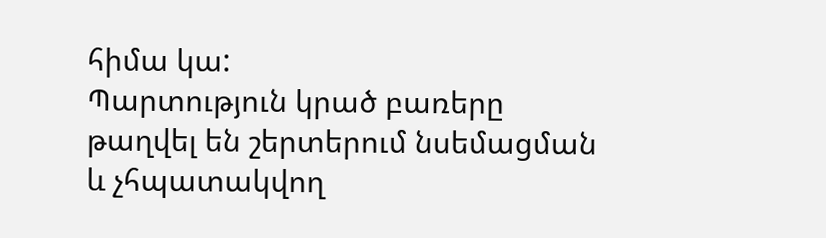հիմա կա:
Պարտություն կրած բառերը
թաղվել են շերտերում նսեմացման
և չհպատակվող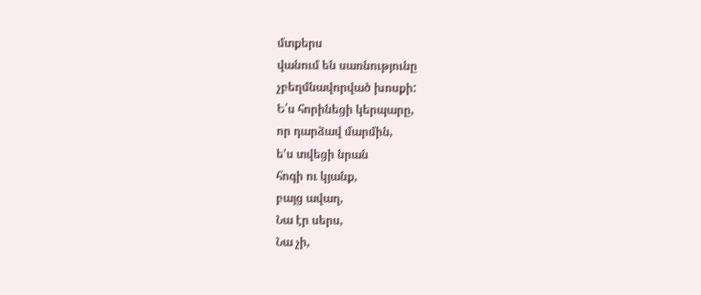մտքերս
վանում են սառնությունը
չբեղմնավորված խոսքի:
Ե՛ս հորինեցի կերպարը,
որ դարձավ մարմին,
ե'ս տվեցի նրան
հոգի ու կյանք,
բայց ավաղ,
Նա էր սերս,
Նա չի,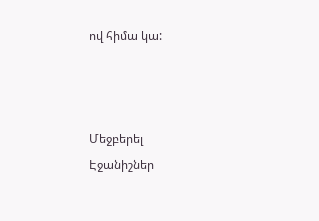ով հիմա կա:



Մեջբերել
Էջանիշներ